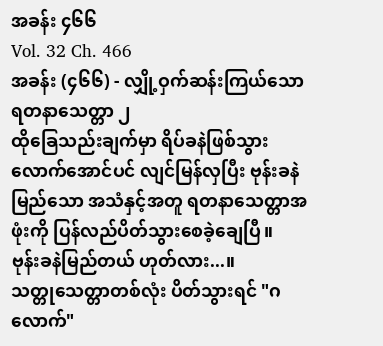အခန်း ၄၆၆
Vol. 32 Ch. 466
အခန်း (၄၆၆) - လျှို့ဝှက်ဆန်းကြယ်သော ရတနာသေတ္တာ ၂
ထိုခြေသည်းချက်မှာ ရိပ်ခနဲဖြစ်သွားလောက်အောင်ပင် လျင်မြန်လှပြီး ဗုန်းခနဲမြည်သော အသံနှင့်အတူ ရတနာသေတ္တာအဖုံးကို ပြန်လည်ပိတ်သွားစေခဲ့ချေပြီ။
ဗုန်းခနဲမြည်တယ် ဟုတ်လား...။
သတ္တုသေတ္တာတစ်လုံး ပိတ်သွားရင် "ဂလောက်"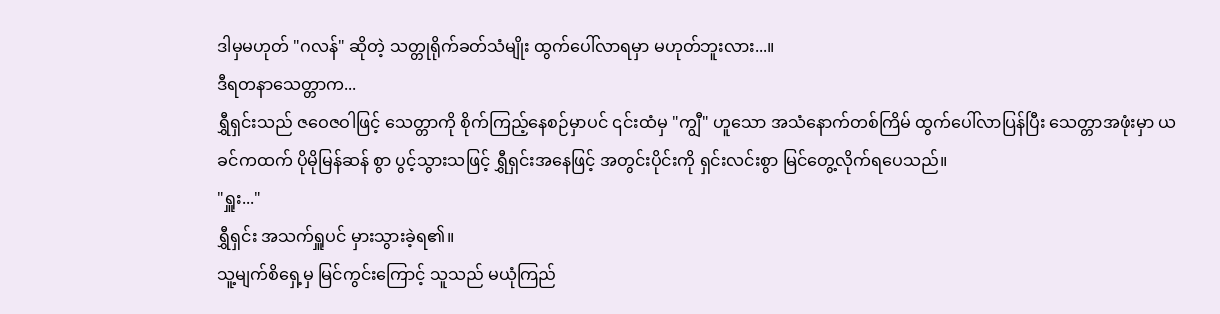ဒါမှမဟုတ် "ဂလန်" ဆိုတဲ့ သတ္တုရိုက်ခတ်သံမျိုး ထွက်ပေါ်လာရမှာ မဟုတ်ဘူးလား...။
ဒီရတနာသေတ္တာက...
ရွှီရှင်းသည် ဇဝေဇဝါဖြင့် သေတ္တာကို စိုက်ကြည့်နေစဉ်မှာပင် ၎င်းထံမှ "ကျွီ" ဟူသော အသံနောက်တစ်ကြိမ် ထွက်ပေါ်လာပြန်ပြီး သေတ္တာအဖုံးမှာ ယခင်ကထက် ပိုမိုမြန်ဆန် စွာ ပွင့်သွားသဖြင့် ရွှီရှင်းအနေဖြင့် အတွင်းပိုင်းကို ရှင်းလင်းစွာ မြင်တွေ့လိုက်ရပေသည်။
"ရှူး..."
ရွှီရှင်း အသက်ရှူပင် မှားသွားခဲ့ရ၏။
သူ့မျက်စိရှေ့မှ မြင်ကွင်းကြောင့် သူသည် မယုံကြည်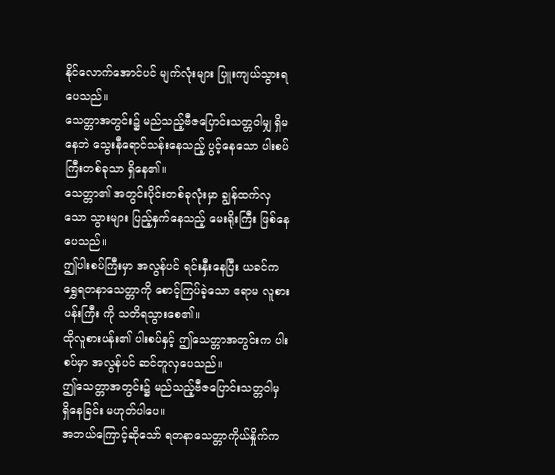နိုင်လောက်အောင်ပင် မျက်လုံးများ ပြူးကျယ်သွားရပေသည်။
သေတ္တာအတွင်း၌ မည်သည့်ဗီဇပြောင်းသတ္တဝါမျှ ရှိမနေဘဲ သွေးနီရောင်သန်းနေသည့် ပွင့်နေသော ပါးစပ်ကြီးတစ်ခုသာ ရှိနေ၏။
သေတ္တာ၏ အတွင်းပိုင်းတစ်ခုလုံးမှာ ချွန်ထက်လှသော သွားများ ပြည့်နှက်နေသည့် မေးရိုးကြီး ဖြစ်နေပေသည်။
ဤပါးစပ်ကြီးမှာ အလွန်ပင် ရင်းနှီးနေပြီး ယခင်က ရွှေရတနာသေတ္တာကို စောင့်ကြပ်ခဲ့သော ဧရာမ လူစားပန်းကြီး ကို သတိရသွားစေ၏။
ထိုလူစားပန်း၏ ပါးစပ်နှင့် ဤသေတ္တာအတွင်းက ပါးစပ်မှာ အလွန်ပင် ဆင်တူလှပေသည်။
ဤသေတ္တာအတွင်း၌ မည်သည့်ဗီဇပြောင်းသတ္တဝါမှ ရှိနေခြင်း မဟုတ်ပါပေ။
အဘယ်ကြောင့်ဆိုသော် ရတနာသေတ္တာကိုယ်နှိုက်က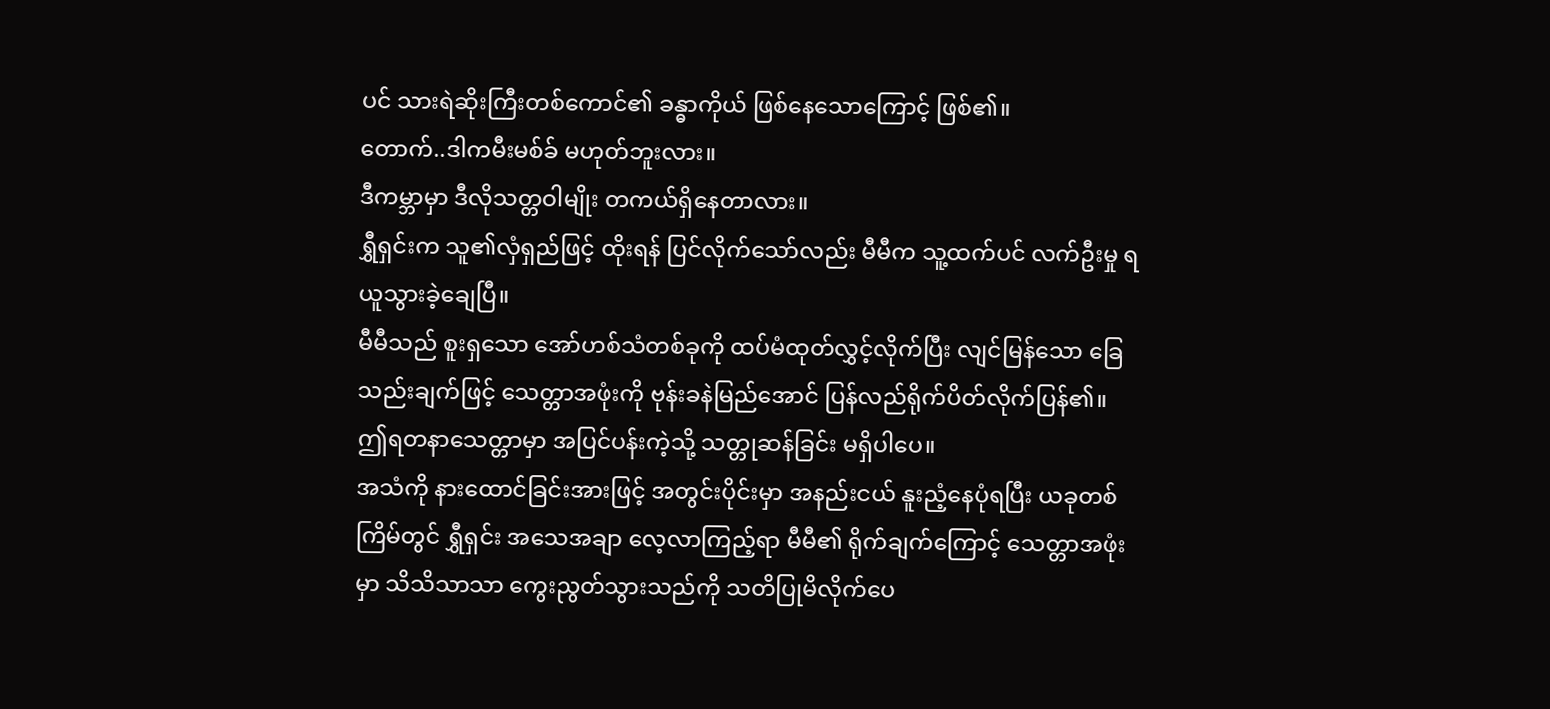ပင် သားရဲဆိုးကြီးတစ်ကောင်၏ ခန္ဓာကိုယ် ဖြစ်နေသောကြောင့် ဖြစ်၏။
တောက်..ဒါကမီးမစ်ခ် မဟုတ်ဘူးလား။
ဒီကမ္ဘာမှာ ဒီလိုသတ္တဝါမျိုး တကယ်ရှိနေတာလား။
ရွှီရှင်းက သူ၏လှံရှည်ဖြင့် ထိုးရန် ပြင်လိုက်သော်လည်း မီမီက သူ့ထက်ပင် လက်ဦးမှု ရယူသွားခဲ့ချေပြီ။
မီမီသည် စူးရှသော အော်ဟစ်သံတစ်ခုကို ထပ်မံထုတ်လွှင့်လိုက်ပြီး လျင်မြန်သော ခြေသည်းချက်ဖြင့် သေတ္တာအဖုံးကို ဗုန်းခနဲမြည်အောင် ပြန်လည်ရိုက်ပိတ်လိုက်ပြန်၏။
ဤရတနာသေတ္တာမှာ အပြင်ပန်းကဲ့သို့ သတ္တုဆန်ခြင်း မရှိပါပေ။
အသံကို နားထောင်ခြင်းအားဖြင့် အတွင်းပိုင်းမှာ အနည်းငယ် နူးညံ့နေပုံရပြီး ယခုတစ်ကြိမ်တွင် ရွှီရှင်း အသေအချာ လေ့လာကြည့်ရာ မီမီ၏ ရိုက်ချက်ကြောင့် သေတ္တာအဖုံးမှာ သိသိသာသာ ကွေးညွတ်သွားသည်ကို သတိပြုမိလိုက်ပေ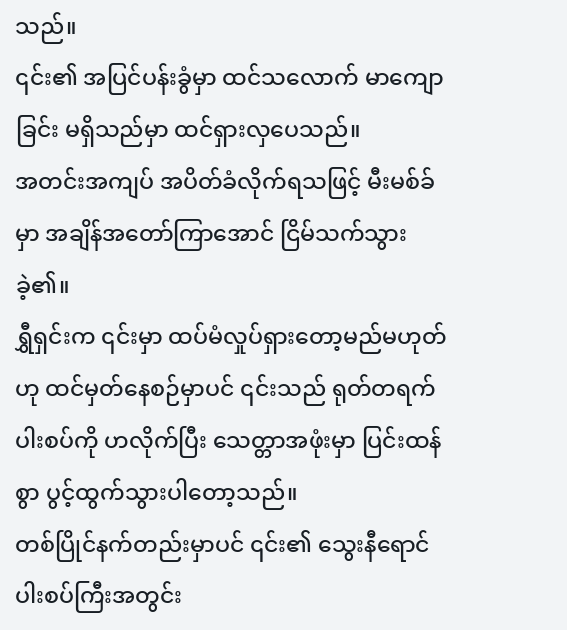သည်။
၎င်း၏ အပြင်ပန်းခွံမှာ ထင်သလောက် မာကျောခြင်း မရှိသည်မှာ ထင်ရှားလှပေသည်။
အတင်းအကျပ် အပိတ်ခံလိုက်ရသဖြင့် မီးမစ်ခ်မှာ အချိန်အတော်ကြာအောင် ငြိမ်သက်သွားခဲ့၏။
ရွှီရှင်းက ၎င်းမှာ ထပ်မံလှုပ်ရှားတော့မည်မဟုတ်ဟု ထင်မှတ်နေစဉ်မှာပင် ၎င်းသည် ရုတ်တရက် ပါးစပ်ကို ဟလိုက်ပြီး သေတ္တာအဖုံးမှာ ပြင်းထန်စွာ ပွင့်ထွက်သွားပါတော့သည်။
တစ်ပြိုင်နက်တည်းမှာပင် ၎င်း၏ သွေးနီရောင် ပါးစပ်ကြီးအတွင်း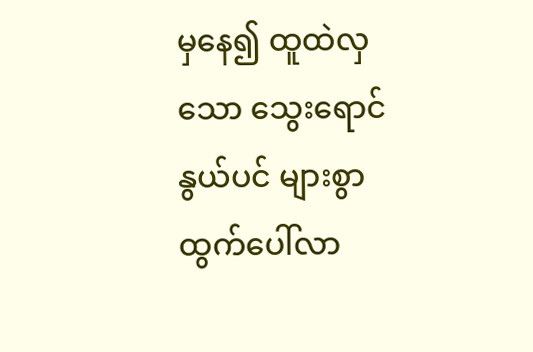မှနေ၍ ထူထဲလှသော သွေးရောင်နွယ်ပင် များစွာ ထွက်ပေါ်လာ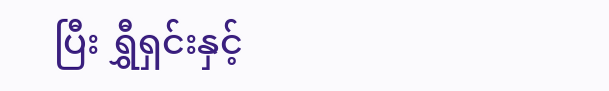ပြီး ရွှီရှင်းနှင့်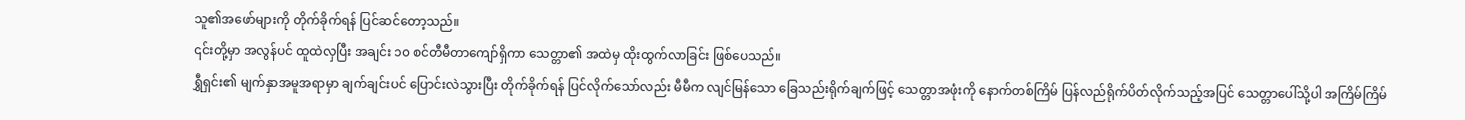သူ၏အဖော်များကို တိုက်ခိုက်ရန် ပြင်ဆင်တော့သည်။
၎င်းတို့မှာ အလွန်ပင် ထူထဲလှပြီး အချင်း ၁၀ စင်တီမီတာကျော်ရှိကာ သေတ္တာ၏ အထဲမှ ထိုးထွက်လာခြင်း ဖြစ်ပေသည်။
ရွှီရှင်း၏ မျက်နှာအမူအရာမှာ ချက်ချင်းပင် ပြောင်းလဲသွားပြီး တိုက်ခိုက်ရန် ပြင်လိုက်သော်လည်း မီမီက လျင်မြန်သော ခြေသည်းရိုက်ချက်ဖြင့် သေတ္တာအဖုံးကို နောက်တစ်ကြိမ် ပြန်လည်ရိုက်ပိတ်လိုက်သည့်အပြင် သေတ္တာပေါ်သို့ပါ အကြိမ်ကြိမ်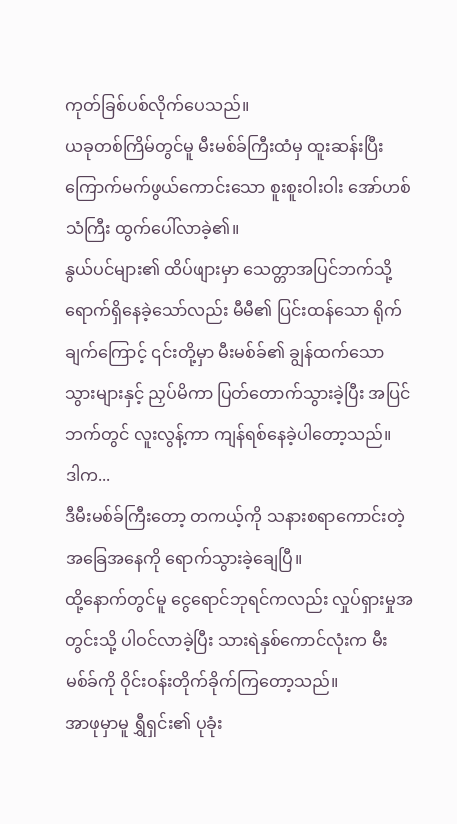ကုတ်ခြစ်ပစ်လိုက်ပေသည်။
ယခုတစ်ကြိမ်တွင်မူ မီးမစ်ခ်ကြီးထံမှ ထူးဆန်းပြီး ကြောက်မက်ဖွယ်ကောင်းသော စူးစူးဝါးဝါး အော်ဟစ်သံကြီး ထွက်ပေါ်လာခဲ့၏။
နွယ်ပင်များ၏ ထိပ်ဖျားမှာ သေတ္တာအပြင်ဘက်သို့ ရောက်ရှိနေခဲ့သော်လည်း မီမီ၏ ပြင်းထန်သော ရိုက်ချက်ကြောင့် ၎င်းတို့မှာ မီးမစ်ခ်၏ ချွန်ထက်သော သွားများနှင့် ညှပ်မိကာ ပြတ်တောက်သွားခဲ့ပြီး အပြင်ဘက်တွင် လူးလွန့်ကာ ကျန်ရစ်နေခဲ့ပါတော့သည်။
ဒါက...
ဒီမီးမစ်ခ်ကြီးတော့ တကယ့်ကို သနားစရာကောင်းတဲ့ အခြေအနေကို ရောက်သွားခဲ့ချေပြီ။
ထို့နောက်တွင်မူ ငွေရောင်ဘုရင်ကလည်း လှုပ်ရှားမှုအတွင်းသို့ ပါဝင်လာခဲ့ပြီး သားရဲနှစ်ကောင်လုံးက မီးမစ်ခ်ကို ဝိုင်းဝန်းတိုက်ခိုက်ကြတော့သည်။
အာဖုမှာမူ ရွှီရှင်း၏ ပုခုံး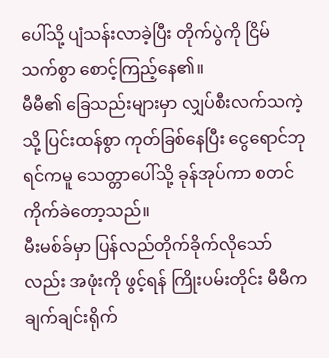ပေါ်သို့ ပျံသန်းလာခဲ့ပြီး တိုက်ပွဲကို ငြိမ်သက်စွာ စောင့်ကြည့်နေ၏။
မီမီ၏ ခြေသည်းများမှာ လျှပ်စီးလက်သကဲ့သို့ ပြင်းထန်စွာ ကုတ်ခြစ်နေပြီး ငွေရောင်ဘုရင်ကမူ သေတ္တာပေါ်သို့ ခုန်အုပ်ကာ စတင်ကိုက်ခဲတော့သည်။
မီးမစ်ခ်မှာ ပြန်လည်တိုက်ခိုက်လိုသော်လည်း အဖုံးကို ဖွင့်ရန် ကြိုးပမ်းတိုင်း မီမီက ချက်ချင်းရိုက်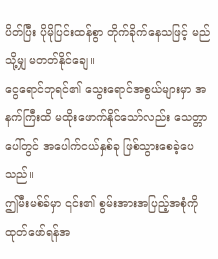ပိတ်ပြီး ပိုမိုပြင်းထန်စွာ တိုက်ခိုက်နေသဖြင့် မည်သို့မျှ မတတ်နိုင်ချေ။
ငွေရောင်ဘုရင်၏ သွေးရောင်အစွယ်များမှာ အနက်ကြီးထိ မထိုးဖောက်နိုင်သော်လည်း သေတ္တာပေါ်တွင် အပေါက်ငယ်နှစ်ခု ဖြစ်သွားစေခဲ့ပေသည်။
ဤမီးမစ်ခ်မှာ ၎င်း၏ စွမ်းအားအပြည့်အစုံကို ထုတ်ဖော်ရန်အ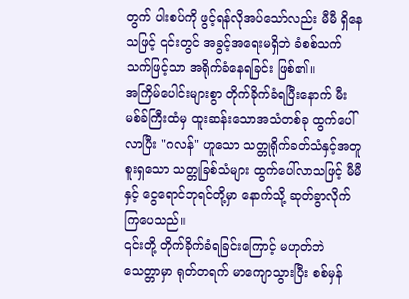တွက် ပါးစပ်ကို ဖွင့်ရန်လိုအပ်သော်လည်း မီမီ ရှိနေသဖြင့် ၎င်းတွင် အခွင့်အရေးမရှိဘဲ ခံစစ်သက်သက်ဖြင့်သာ အရိုက်ခံနေရခြင်း ဖြစ်၏။
အကြိမ်ပေါင်းများစွာ တိုက်ခိုက်ခံရပြီးနောက် မီးမစ်ခ်ကြီးထံမှ ထူးဆန်းသောအသံတစ်ခု ထွက်ပေါ်လာပြီး "ဂလန်" ဟူသော သတ္တုရိုက်ခတ်သံနှင့်အတူ စူးရှသော သတ္တုခြစ်သံများ ထွက်ပေါ်လာသဖြင့် မီမီနှင့် ငွေရောင်ဘုရင်တို့မှာ နောက်သို့ ဆုတ်ခွာလိုက်ကြပေသည်။
၎င်းတို့ တိုက်ခိုက်ခံရခြင်းကြောင့် မဟုတ်ဘဲ သေတ္တာမှာ ရုတ်တရက် မာကျောသွားပြီး စစ်မှန်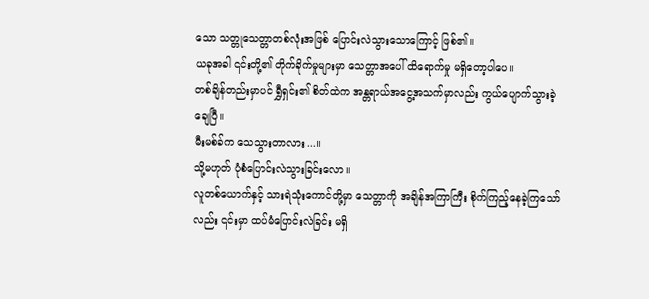သော သတ္တုသေတ္တာတစ်လုံးအဖြစ် ပြောင်းလဲသွားသောကြောင့် ဖြစ်၏။
ယခုအခါ ၎င်းတို့၏ တိုက်ခိုက်မှုများမှာ သေတ္တာအပေါ် ထိရောက်မှု မရှိတော့ပါပေ။
တစ်ချိန်တည်းမှာပင် ရွှီရှင်း၏ စိတ်ထဲက အန္တရာယ်အငွေ့အသက်မှာလည်း ကွယ်ပျောက်သွားခဲ့ချေပြီ။
မီးမစ်ခ်က သေသွားတာလား...။
သို့မဟုတ် ပုံစံပြောင်းလဲသွားခြင်းလော။
လူတစ်ယောက်နှင့် သားရဲသုံးကောင်တို့မှာ သေတ္တာကို အချိန်အကြာကြီး စိုက်ကြည့်နေခဲ့ကြသော်လည်း ၎င်းမှာ ထပ်မံပြောင်းလဲခြင်း မရှိ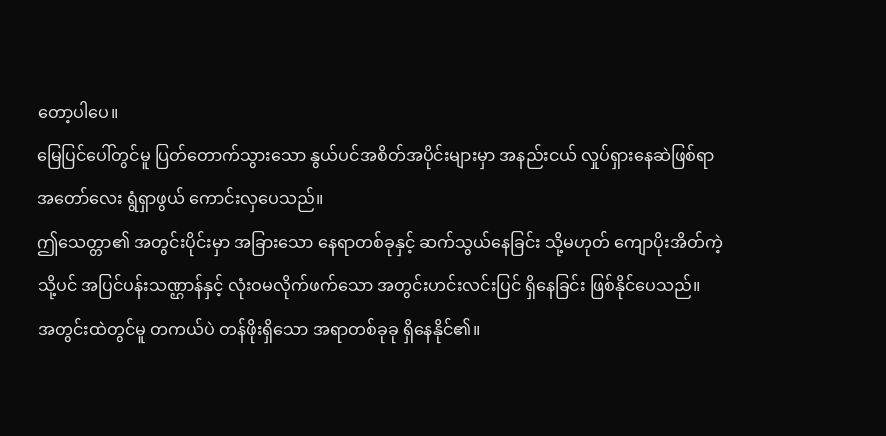တော့ပါပေ။
မြေပြင်ပေါ်တွင်မူ ပြတ်တောက်သွားသော နွယ်ပင်အစိတ်အပိုင်းများမှာ အနည်းငယ် လှုပ်ရှားနေဆဲဖြစ်ရာ အတော်လေး ရွံရှာဖွယ် ကောင်းလှပေသည်။
ဤသေတ္တာ၏ အတွင်းပိုင်းမှာ အခြားသော နေရာတစ်ခုနှင့် ဆက်သွယ်နေခြင်း သို့မဟုတ် ကျောပိုးအိတ်ကဲ့သို့ပင် အပြင်ပန်းသဏ္ဌာန်နှင့် လုံးဝမလိုက်ဖက်သော အတွင်းဟင်းလင်းပြင် ရှိနေခြင်း ဖြစ်နိုင်ပေသည်။
အတွင်းထဲတွင်မူ တကယ်ပဲ တန်ဖိုးရှိသော အရာတစ်ခုခု ရှိနေနိုင်၏။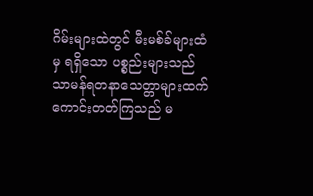ဂိမ်းများထဲတွင် မီးမစ်ခ်များထံမှ ရရှိသော ပစ္စည်းများသည် သာမန်ရတနာသေတ္တာများထက် ကောင်းတတ်ကြသည် မ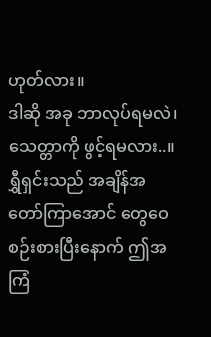ဟုတ်လား။
ဒါဆို အခု ဘာလုပ်ရမလဲ၊ သေတ္တာကို ဖွင့်ရမလား..။
ရွှီရှင်းသည် အချိန်အတော်ကြာအောင် တွေဝေစဉ်းစားပြီးနောက် ဤအကြံ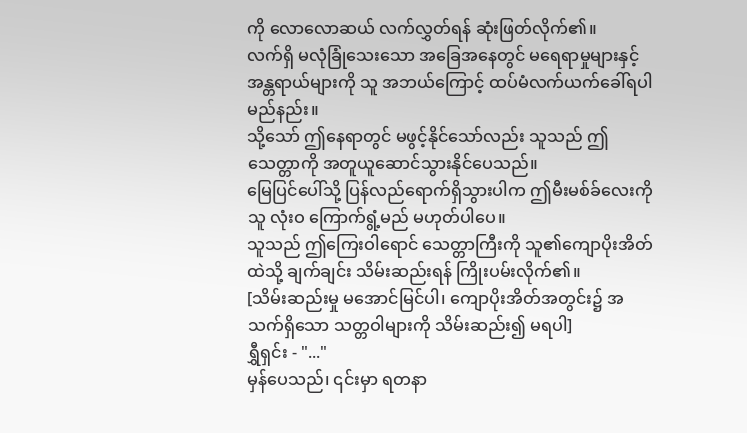ကို လောလောဆယ် လက်လွှတ်ရန် ဆုံးဖြတ်လိုက်၏။
လက်ရှိ မလုံခြုံသေးသော အခြေအနေတွင် မရေရာမှုများနှင့် အန္တရာယ်များကို သူ အဘယ်ကြောင့် ထပ်မံလက်ယက်ခေါ်ရပါမည်နည်း။
သို့သော် ဤနေရာတွင် မဖွင့်နိုင်သော်လည်း သူသည် ဤသေတ္တာကို အတူယူဆောင်သွားနိုင်ပေသည်။
မြေပြင်ပေါ်သို့ ပြန်လည်ရောက်ရှိသွားပါက ဤမီးမစ်ခ်လေးကို သူ လုံးဝ ကြောက်ရွံ့မည် မဟုတ်ပါပေ။
သူသည် ဤကြေးဝါရောင် သေတ္တာကြီးကို သူ၏ကျောပိုးအိတ်ထဲသို့ ချက်ချင်း သိမ်းဆည်းရန် ကြိုးပမ်းလိုက်၏။
[သိမ်းဆည်းမှု မအောင်မြင်ပါ၊ ကျောပိုးအိတ်အတွင်း၌ အသက်ရှိသော သတ္တဝါများကို သိမ်းဆည်း၍ မရပါ]
ရွှီရှင်း - "..."
မှန်ပေသည်၊ ၎င်းမှာ ရတနာ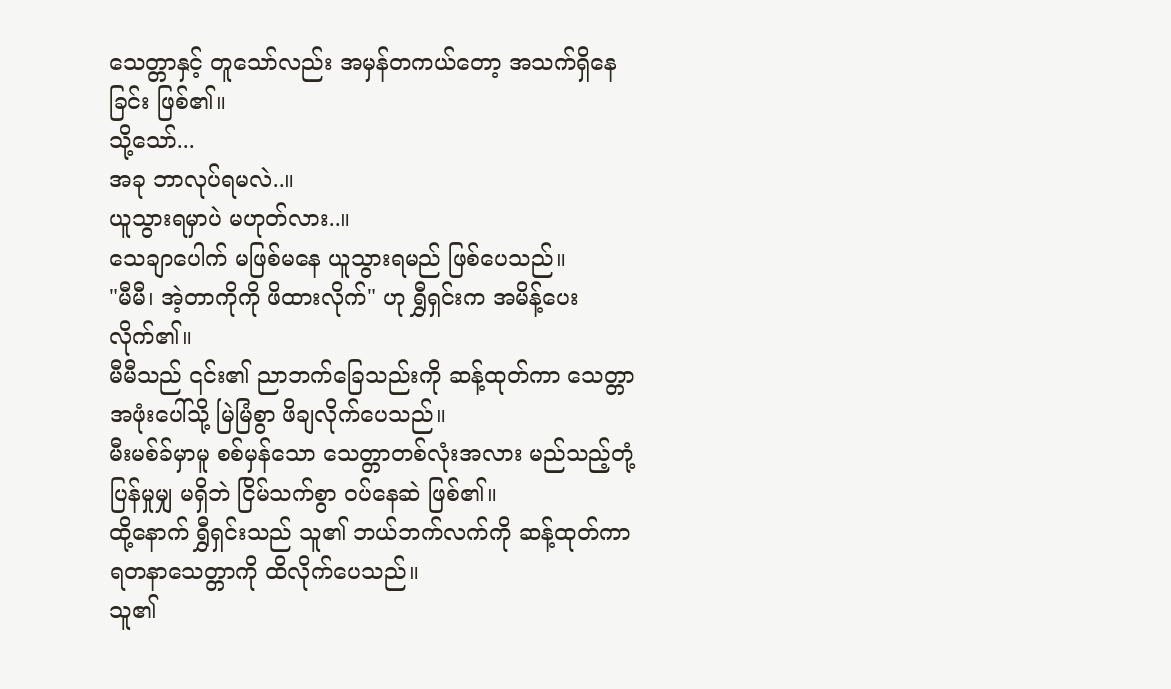သေတ္တာနှင့် တူသော်လည်း အမှန်တကယ်တော့ အသက်ရှိနေခြင်း ဖြစ်၏။
သို့သော်...
အခု ဘာလုပ်ရမလဲ..။
ယူသွားရမှာပဲ မဟုတ်လား..။
သေချာပေါက် မဖြစ်မနေ ယူသွားရမည် ဖြစ်ပေသည်။
"မီမီ၊ အဲ့တာကိုကို ဖိထားလိုက်" ဟု ရွှီရှင်းက အမိန့်ပေးလိုက်၏။
မီမီသည် ၎င်း၏ ညာဘက်ခြေသည်းကို ဆန့်ထုတ်ကာ သေတ္တာအဖုံးပေါ်သို့ မြဲမြံစွာ ဖိချလိုက်ပေသည်။
မီးမစ်ခ်မှာမူ စစ်မှန်သော သေတ္တာတစ်လုံးအလား မည်သည့်တုံ့ပြန်မှုမျှ မရှိဘဲ ငြိမ်သက်စွာ ဝပ်နေဆဲ ဖြစ်၏။
ထို့နောက် ရွှီရှင်းသည် သူ၏ ဘယ်ဘက်လက်ကို ဆန့်ထုတ်ကာ ရတနာသေတ္တာကို ထိလိုက်ပေသည်။
သူ၏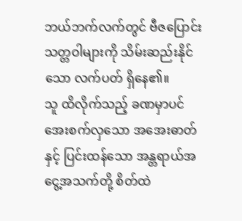ဘယ်ဘက်လက်တွင် ဗီဇပြောင်းသတ္တဝါများကို သိမ်းဆည်းနိုင်သော လက်ပတ် ရှိနေ၏။
သူ ထိလိုက်သည့် ခဏမှာပင် အေးစက်လှသော အအေးဓာတ်နှင့် ပြင်းထန်သော အန္တရာယ်အငွေ့အသက်တို့ စိတ်ထဲ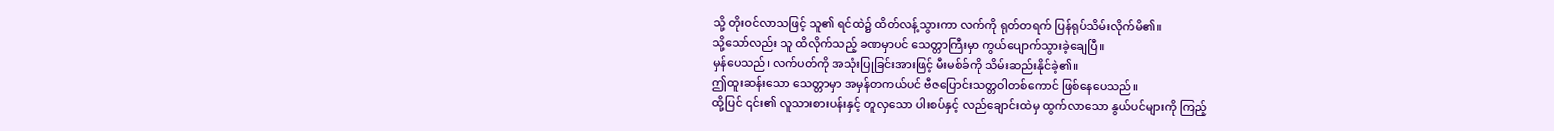သို့ တိုးဝင်လာသဖြင့် သူ၏ ရင်ထဲ၌ ထိတ်လန့်သွားကာ လက်ကို ရုတ်တရက် ပြန်ရုပ်သိမ်းလိုက်မိ၏။
သို့သော်လည်း သူ ထိလိုက်သည့် ခဏမှာပင် သေတ္တာကြီးမှာ ကွယ်ပျောက်သွားခဲ့ချေပြီ။
မှန်ပေသည်၊ လက်ပတ်ကို အသုံးပြုခြင်းအားဖြင့် မီးမစ်ခ်ကို သိမ်းဆည်းနိုင်ခဲ့၏။
ဤထူးဆန်းသော သေတ္တာမှာ အမှန်တကယ်ပင် ဗီဇပြောင်းသတ္တဝါတစ်ကောင် ဖြစ်နေပေသည်။
ထို့ပြင် ၎င်း၏ လူသားစားပန်းနှင့် တူလှသော ပါးစပ်နှင့် လည်ချောင်းထဲမှ ထွက်လာသော နွယ်ပင်များကို ကြည့်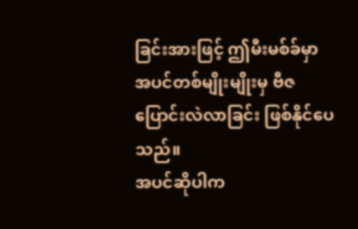ခြင်းအားဖြင့် ဤမီးမစ်ခ်မှာ အပင်တစ်မျိုးမျိုးမှ ဗီဇပြောင်းလဲလာခြင်း ဖြစ်နိုင်ပေသည်။
အပင်ဆိုပါက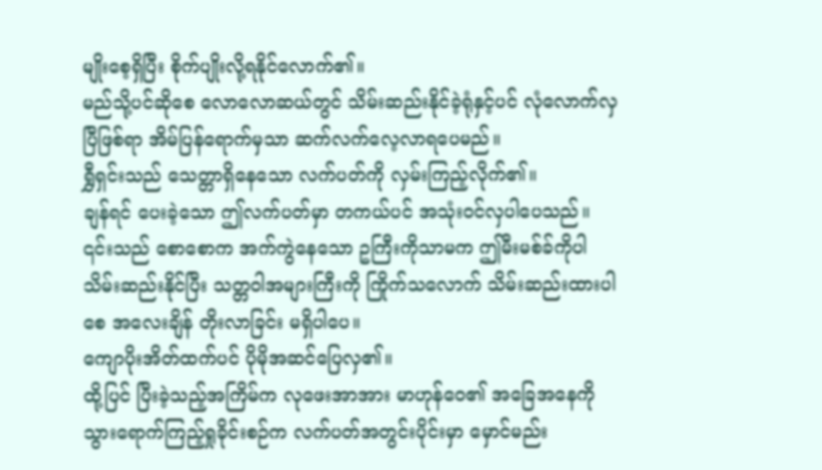မျိုးစေ့ရှိပြီး စိုက်ပျိုးလို့ရနိုင်လောက်၏။
မည်သို့ပင်ဆိုစေ လောလောဆယ်တွင် သိမ်းဆည်းနိုင်ခဲ့ရုံနှင့်ပင် လုံလောက်လှပြီဖြစ်ရာ အိမ်ပြန်ရောက်မှသာ ဆက်လက်လေ့လာရပေမည်။
ရွှီရှင်းသည် သေတ္တာရှိနေသော လက်ပတ်ကို လှမ်းကြည့်လိုက်၏။
ချန်ရင် ပေးခဲ့သော ဤလက်ပတ်မှာ တကယ်ပင် အသုံးဝင်လှပါပေသည်။
၎င်းသည် စောစောက အက်ကွဲနေသော ဥကြီးကိုသာမက ဤမီးမစ်ခ်ကိုပါ သိမ်းဆည်းနိုင်ပြီး သတ္တဝါအများကြီးကို ကြိုက်သလောက် သိမ်းဆည်းထားပါစေ အလေးချိန် တိုးလာခြင်း မရှိပါပေ။
ကျောပိုးအိတ်ထက်ပင် ပိုမိုအဆင်ပြေလှ၏။
ထို့ပြင် ပြီးခဲ့သည့်အကြိမ်က လုဖေးအာအား မာဟုန်ဝေ၏ အခြေအနေကို သွားရောက်ကြည့်ရှုခိုင်းစဉ်က လက်ပတ်အတွင်းပိုင်းမှာ မှောင်မည်း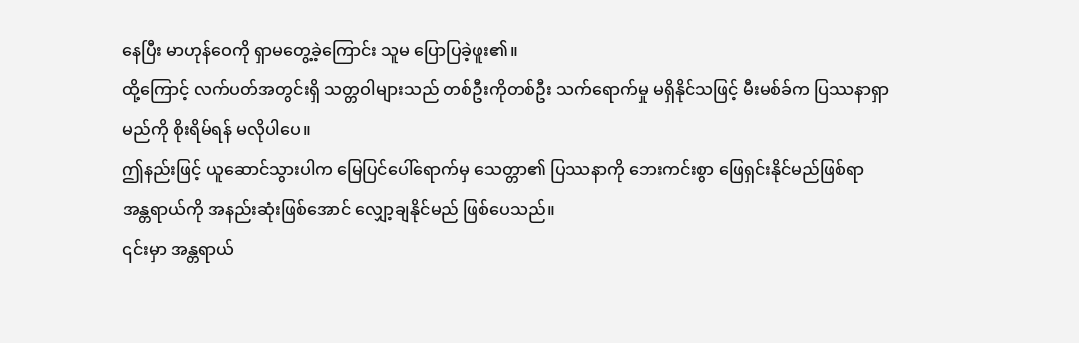နေပြီး မာဟုန်ဝေကို ရှာမတွေ့ခဲ့ကြောင်း သူမ ပြောပြခဲ့ဖူး၏။
ထို့ကြောင့် လက်ပတ်အတွင်းရှိ သတ္တဝါများသည် တစ်ဦးကိုတစ်ဦး သက်ရောက်မှု မရှိနိုင်သဖြင့် မီးမစ်ခ်က ပြဿနာရှာမည်ကို စိုးရိမ်ရန် မလိုပါပေ။
ဤနည်းဖြင့် ယူဆောင်သွားပါက မြေပြင်ပေါ်ရောက်မှ သေတ္တာ၏ ပြဿနာကို ဘေးကင်းစွာ ဖြေရှင်းနိုင်မည်ဖြစ်ရာ အန္တရာယ်ကို အနည်းဆုံးဖြစ်အောင် လျှော့ချနိုင်မည် ဖြစ်ပေသည်။
၎င်းမှာ အန္တရာယ်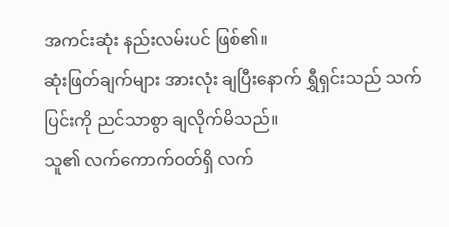အကင်းဆုံး နည်းလမ်းပင် ဖြစ်၏။
ဆုံးဖြတ်ချက်များ အားလုံး ချပြီးနောက် ရွှီရှင်းသည် သက်ပြင်းကို ညင်သာစွာ ချလိုက်မိသည်။
သူ၏ လက်ကောက်ဝတ်ရှိ လက်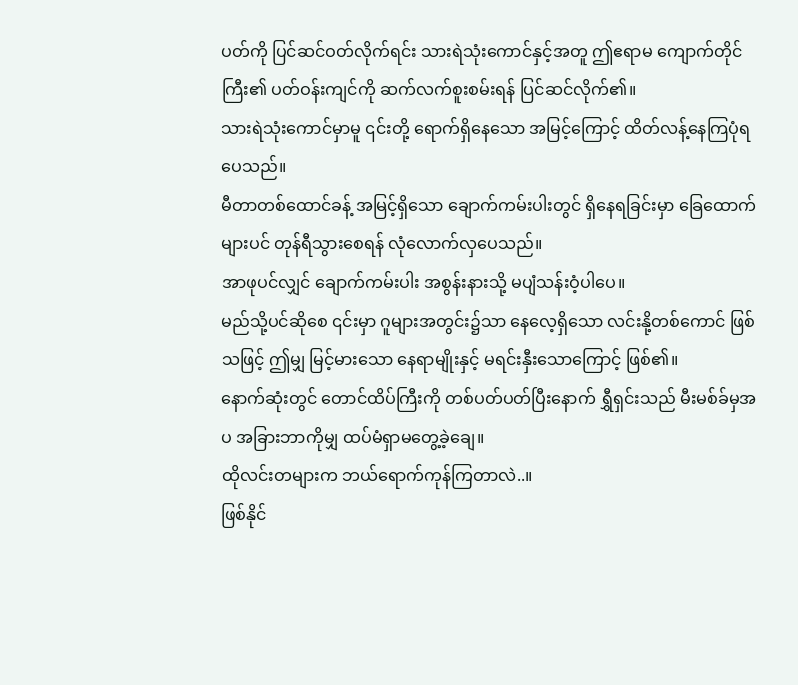ပတ်ကို ပြင်ဆင်ဝတ်လိုက်ရင်း သားရဲသုံးကောင်နှင့်အတူ ဤဧရာမ ကျောက်တိုင်ကြီး၏ ပတ်ဝန်းကျင်ကို ဆက်လက်စူးစမ်းရန် ပြင်ဆင်လိုက်၏။
သားရဲသုံးကောင်မှာမူ ၎င်းတို့ ရောက်ရှိနေသော အမြင့်ကြောင့် ထိတ်လန့်နေကြပုံရပေသည်။
မီတာတစ်ထောင်ခန့် အမြင့်ရှိသော ချောက်ကမ်းပါးတွင် ရှိနေရခြင်းမှာ ခြေထောက်များပင် တုန်ရီသွားစေရန် လုံလောက်လှပေသည်။
အာဖုပင်လျှင် ချောက်ကမ်းပါး အစွန်းနားသို့ မပျံသန်းဝံ့ပါပေ။
မည်သို့ပင်ဆိုစေ ၎င်းမှာ ဂူများအတွင်း၌သာ နေလေ့ရှိသော လင်းနို့တစ်ကောင် ဖြစ်သဖြင့် ဤမျှ မြင့်မားသော နေရာမျိုးနှင့် မရင်းနှီးသောကြောင့် ဖြစ်၏။
နောက်ဆုံးတွင် တောင်ထိပ်ကြီးကို တစ်ပတ်ပတ်ပြီးနောက် ရွှီရှင်းသည် မီးမစ်ခ်မှအပ အခြားဘာကိုမျှ ထပ်မံရှာမတွေ့ခဲ့ချေ။
ထိုလင်းတများက ဘယ်ရောက်ကုန်ကြတာလဲ..။
ဖြစ်နိုင်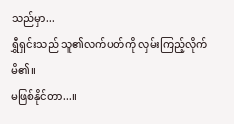သည်မှာ...
ရွှီရှင်းသည် သူ၏လက်ပတ်ကို လှမ်းကြည့်လိုက်မိ၏။
မဖြစ်နိုင်တာ...။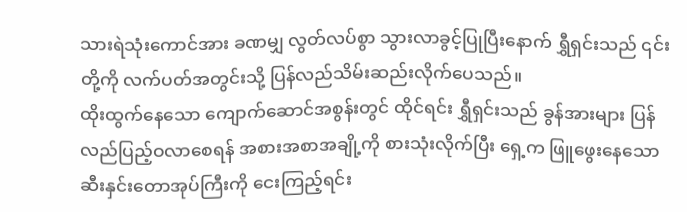သားရဲသုံးကောင်အား ခဏမျှ လွတ်လပ်စွာ သွားလာခွင့်ပြုပြီးနောက် ရွှီရှင်းသည် ၎င်းတို့ကို လက်ပတ်အတွင်းသို့ ပြန်လည်သိမ်းဆည်းလိုက်ပေသည်။
ထိုးထွက်နေသော ကျောက်ဆောင်အစွန်းတွင် ထိုင်ရင်း ရွှီရှင်းသည် ခွန်အားများ ပြန်လည်ပြည့်ဝလာစေရန် အစားအစာအချို့ကို စားသုံးလိုက်ပြီး ရှေ့က ဖြူဖွေးနေသော ဆီးနှင်းတောအုပ်ကြီးကို ငေးကြည့်ရင်း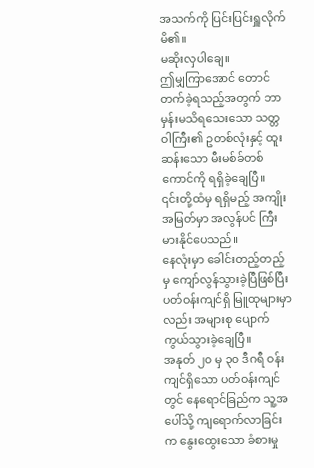အသက်ကို ပြင်းပြင်းရှူလိုက်မိ၏။
မဆိုးလှပါချေ။
ဤမျှကြာအောင် တောင်တက်ခဲ့ရသည့်အတွက် ဘာမှန်းမသိရသေးသော သတ္တဝါကြီး၏ ဥတစ်လုံးနှင့် ထူးဆန်းသော မီးမစ်ခ်တစ်ကောင်ကို ရရှိခဲ့ချေပြီ။
၎င်းတို့ထံမှ ရရှိမည့် အကျိုးအမြတ်မှာ အလွန်ပင် ကြီးမားနိုင်ပေသည်။
နေလုံးမှာ ခေါင်းတည့်တည့်မှ ကျော်လွန်သွားခဲ့ပြီဖြစ်ပြီး ပတ်ဝန်းကျင်ရှိ မြူထုများမှာလည်း အများစု ပျောက်ကွယ်သွားခဲ့ချေပြီ။
အနုတ် ၂၀ မှ ၃၀ ဒီဂရီ ဝန်းကျင်ရှိသော ပတ်ဝန်းကျင်တွင် နေရောင်ခြည်က သူ့အပေါ်သို့ ကျရောက်လာခြင်းက နွေးထွေးသော ခံစားမှု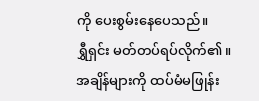ကို ပေးစွမ်းနေပေသည်။
ရွှီရှင်း မတ်တပ်ရပ်လိုက်၏။
အချိန်များကို ထပ်မံမဖြုန်း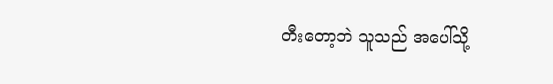တီးတော့ဘဲ သူသည် အပေါ်သို့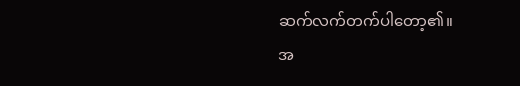ဆက်လက်တက်ပါတော့၏။
အ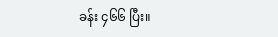ခန်း ၄၆၆ ပြီး။